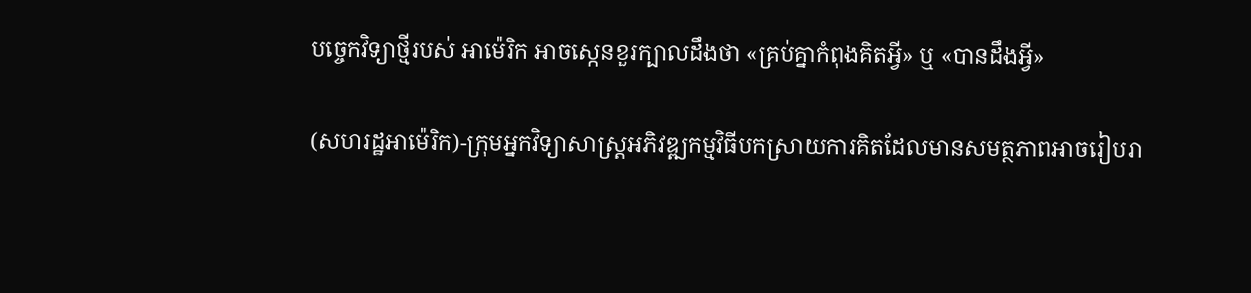បច្ចេកវិទ្យាថ្មីរបស់ អាម៉េរិក អាចស្កេនខួរក្បាលដឹងថា «គ្រប់គ្នាកំពុងគិតអ្វី» ឬ «បានដឹងអ្វី»

(សហរដ្ឋអាម៉េរិក)-ក្រុមអ្នកវិទ្យាសាស្ត្រអភិវឌ្ឍកម្មវិធីបកស្រាយការគិតដែលមានសមត្ថភាពអាចរៀបរា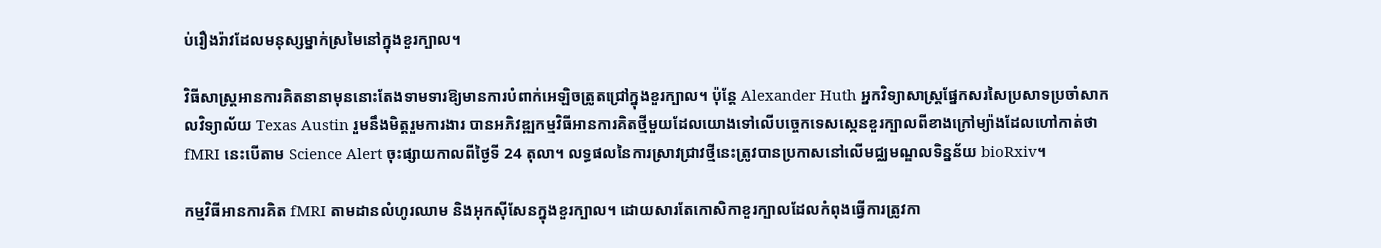ប់រឿងរ៉ាវដែលមនុស្សម្នាក់ស្រមៃនៅក្នុងខួរក្បាល។

វិធីសាស្ត្រអានការគិតនានាមុននោះតែងទាមទារឱ្យមានការបំពាក់អេឡិចត្រូតជ្រៅក្នុងខួរក្បាល។ ប៉ុន្តែ Alexander Huth អ្នកវិទ្យាសាស្ត្រផ្នែកសរសៃប្រសាទប្រចាំសាកលវិទ្យាល័យ Texas Austin រួមនឹងមិត្តរួមការងារ បានអភិវឌ្ឍកម្មវិធីអានការគិតថ្មីមួយដែលយោងទៅលើបច្ចេកទេសស្កេនខួរក្បាលពីខាងក្រៅម្យ៉ាងដែលហៅកាត់ថា fMRI នេះបើតាម Science Alert ចុះផ្សាយកាលពីថ្ងៃទី 24 តុលា។ លទ្ធផលនៃការស្រាវជ្រាវថ្មីនេះត្រូវបានប្រកាសនៅលើមជ្ឈមណ្ឌលទិន្នន័យ bioRxiv។

កម្មវិធីអានការគិត fMRI តាមដានលំហូរឈាម និងអុកស៊ីសែនក្នុងខួរក្បាល។ ដោយសារតែកោសិកាខួរក្បាលដែលកំពុងធ្វើការត្រូវកា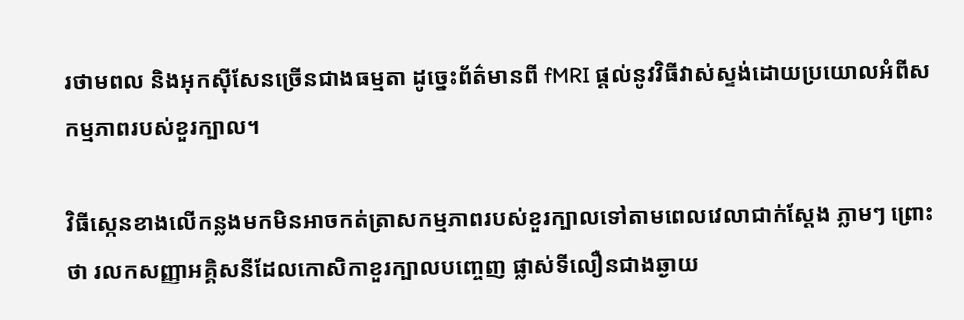រថាមពល និងអុកស៊ីសែនច្រើនជាងធម្មតា ដូច្នេះព័ត៌មានពី fMRI ផ្ដល់នូវវិធីវាស់ស្ទង់ដោយប្រយោលអំពីសកម្មភាពរបស់ខួរក្បាល។

វិធីស្កេនខាងលើកន្លងមកមិនអាចកត់ត្រាសកម្មភាពរបស់ខួរក្បាលទៅតាមពេលវេលាជាក់ស្ដែង ភ្លាមៗ ព្រោះថា រលកសញ្ញាអគ្គិសនីដែលកោសិកាខួរក្បាលបញ្ចេញ ផ្លាស់ទីលឿនជាងឆ្ងាយ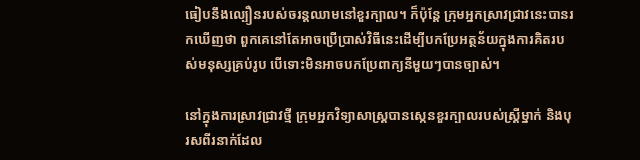ធៀបនឹងល្បឿនរបស់ចរន្តឈាមនៅខួរក្បាល។ ក៏ប៉ុន្តែ ក្រុមអ្នកស្រាវជ្រាវនេះបានរកឃើញថា ពួកគេនៅតែអាចប្រើប្រាស់វិធីនេះដើម្បីបកប្រែអត្ថន័យក្នុងការគិតរបស់មនុស្សគ្រប់រូប បើទោះមិនអាចបកប្រែពាក្យនីមួយៗបានច្បាស់។

នៅក្នុងការស្រាវជ្រាវថ្មី ក្រុមអ្នកវិទ្យាសាស្ត្របានស្កេនខួរក្បាលរបស់ស្ត្រីម្នាក់ និងបុរសពីរនាក់ដែល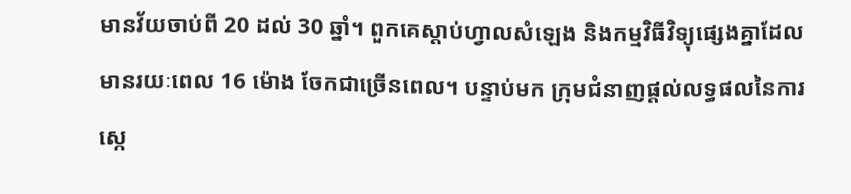មានវ័យចាប់ពី 20 ដល់ 30 ឆ្នាំ។ ពួកគេស្ដាប់ហ្វាលសំឡេង និងកម្មវិធីវិទ្យុផ្សេងគ្នាដែលមានរយៈពេល 16 ម៉ោង ចែកជាច្រើនពេល។ បន្ទាប់មក ក្រុមជំនាញផ្ដល់លទ្ធផលនៃការស្កេ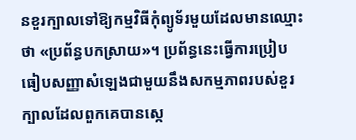នខួរក្បាលទៅឱ្យកម្មវិធីកុំព្យូទ័រមួយដែលមានឈ្មោះថា «ប្រព័ន្ធបកស្រាយ»។ ប្រព័ន្ធនេះធ្វើការប្រៀបធៀបសញ្ញាសំឡេងជាមួយនឹងសកម្មភាពរបស់ខួរក្បាលដែលពួកគេបានស្កេ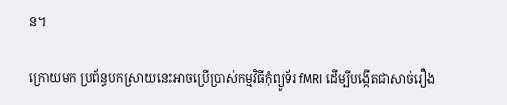ន។

ក្រោយមក ប្រព័ន្ធបកស្រាយនេះអាចប្រើប្រាស់កម្មវិធីកុំព្យូទ័រ fMRI ដើម្បីបង្កើតជាសាច់រឿង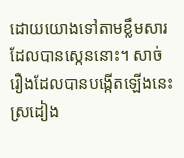ដោយយោងទៅតាមខ្លឹមសារដែលបានស្កេននោះ។ សាច់រឿងដែលបានបង្កើតឡើងនេះស្រដៀង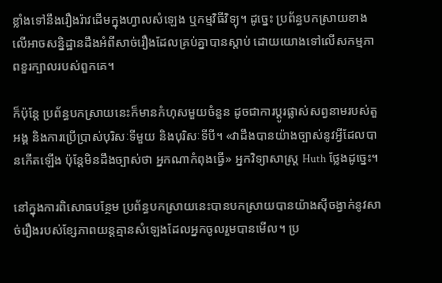ខ្លាំងទៅនឹងរឿងរ៉ាវដើមក្នុងហ្វាលសំឡេង ឬកម្មវិធីវិទ្យុ។ ដូច្នេះ ប្រព័ន្ធបកស្រាយខាងលើអាចសន្និដ្ឋានដឹងអំពីសាច់រឿងដែលគ្រប់គ្នាបានស្ដាប់ ដោយយោងទៅលើសកម្មភាពខួរក្បាលរបស់ពួកគេ។

ក៏ប៉ុន្តែ ប្រព័ន្ធបកស្រាយនេះក៏មានកំហុសមួយចំនួន ដូចជាការប្ដូរផ្លាស់សព្វនាមរបស់តួអង្គ និងការប្រើប្រាស់បុរិសៈទីមួយ និងបុរិសៈទីបី។ «វាដឹងបានយ៉ាងច្បាស់នូវអ្វីដែលបានកើតឡើង ប៉ុន្តែមិនដឹងច្បាស់ថា អ្នកណាកំពុងធ្វើ» អ្នកវិទ្យាសាស្ត្រ Huth ថ្លែងដូច្នេះ។

នៅក្នុងការពិសោធបន្ថែម ប្រព័ន្ធបកស្រាយនេះបានបកស្រាយបានយ៉ាងស៊ីចង្វាក់នូវសាច់រឿងរបស់ខ្សែភាពយន្តគ្មានសំឡេងដែលអ្នកចូលរួមបានមើល។ ប្រ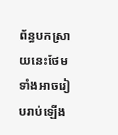ព័ន្ធបកស្រាយនេះថែមទាំងអាចរៀបរាប់ឡើង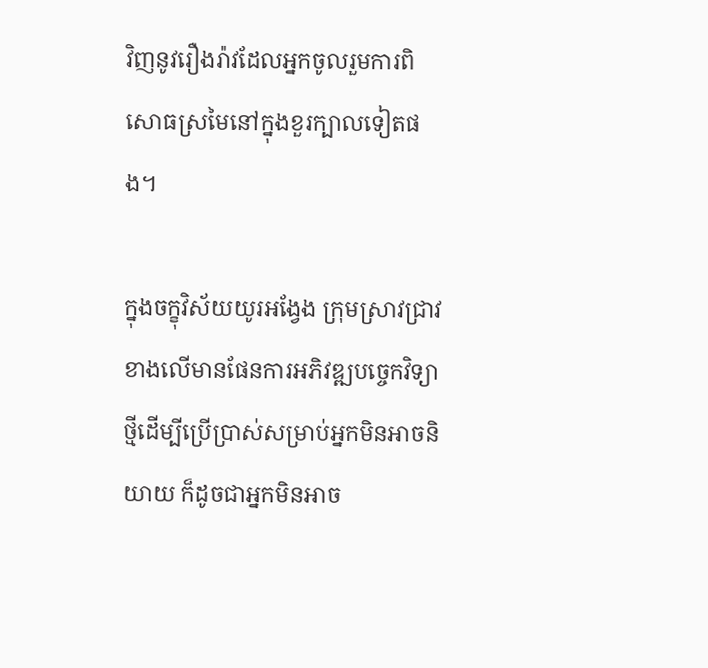វិញនូវរឿងរ៉ាវដែលអ្នកចូលរួមការពិសោធស្រមៃនៅក្នុងខួរក្បាលទៀតផង។

ក្នុងចក្ខុវិស័យយូរអង្វែង ក្រុមស្រាវជ្រាវខាងលើមានផែនការអភិវឌ្ឍបច្ចេកវិទ្យាថ្មីដើម្បីប្រើប្រាស់សម្រាប់អ្នកមិនអាចនិយាយ ក៏ដូចជាអ្នកមិនអាច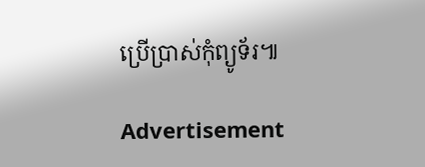ប្រើប្រាស់កុំព្យូទ័រ៕

Advertisement